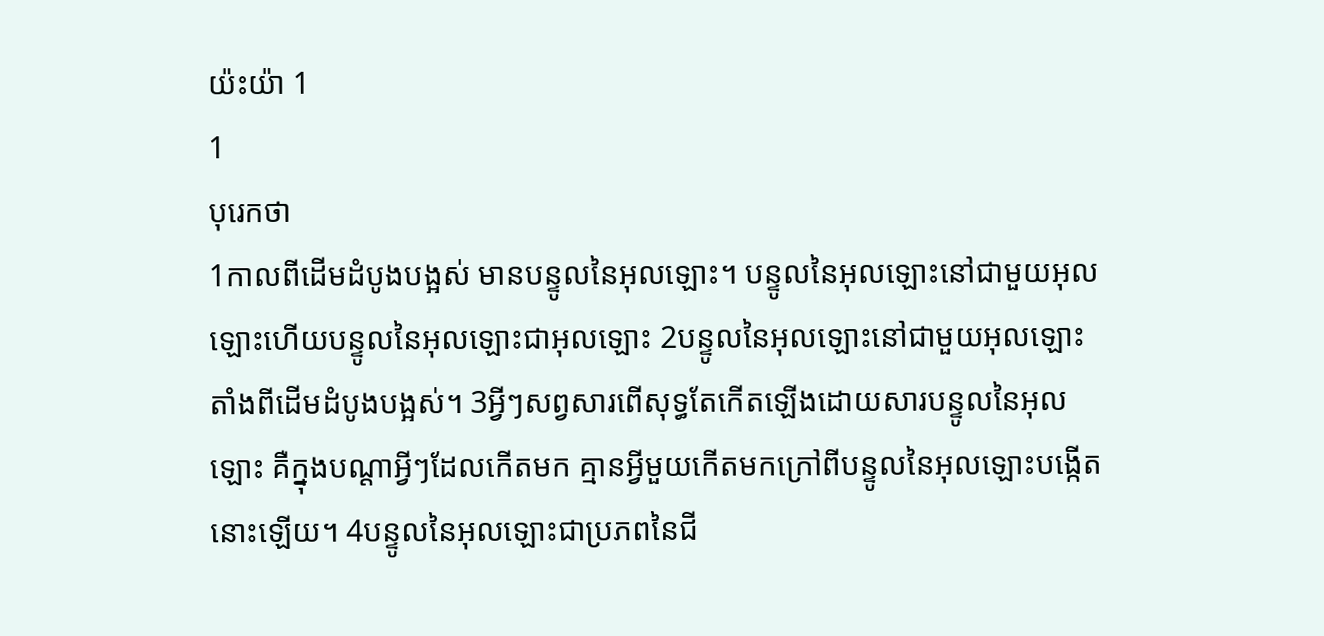យ៉ះយ៉ា 1
1
បុរេកថា
1កាលពីដើមដំបូងបង្អស់ មានបន្ទូលនៃអុលឡោះ។ បន្ទូលនៃអុលឡោះនៅជាមួយអុលឡោះហើយបន្ទូលនៃអុលឡោះជាអុលឡោះ 2បន្ទូលនៃអុលឡោះនៅជាមួយអុលឡោះ តាំងពីដើមដំបូងបង្អស់។ 3អ្វីៗសព្វសារពើសុទ្ធតែកើតឡើងដោយសារបន្ទូលនៃអុលឡោះ គឺក្នុងបណ្ដាអ្វីៗដែលកើតមក គ្មានអ្វីមួយកើតមកក្រៅពីបន្ទូលនៃអុលឡោះបង្កើតនោះឡើយ។ 4បន្ទូលនៃអុលឡោះជាប្រភពនៃជី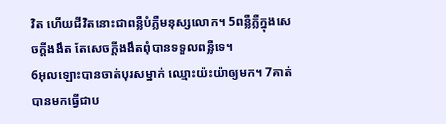វិត ហើយជីវិតនោះជាពន្លឺបំភ្លឺមនុស្សលោក។ 5ពន្លឺភ្លឺក្នុងសេចក្ដីងងឹត តែសេចក្ដីងងឹតពុំបានទទួលពន្លឺទេ។
6អុលឡោះបានចាត់បុរសម្នាក់ ឈ្មោះយ៉ះយ៉ាឲ្យមក។ 7គាត់បានមកធ្វើជាប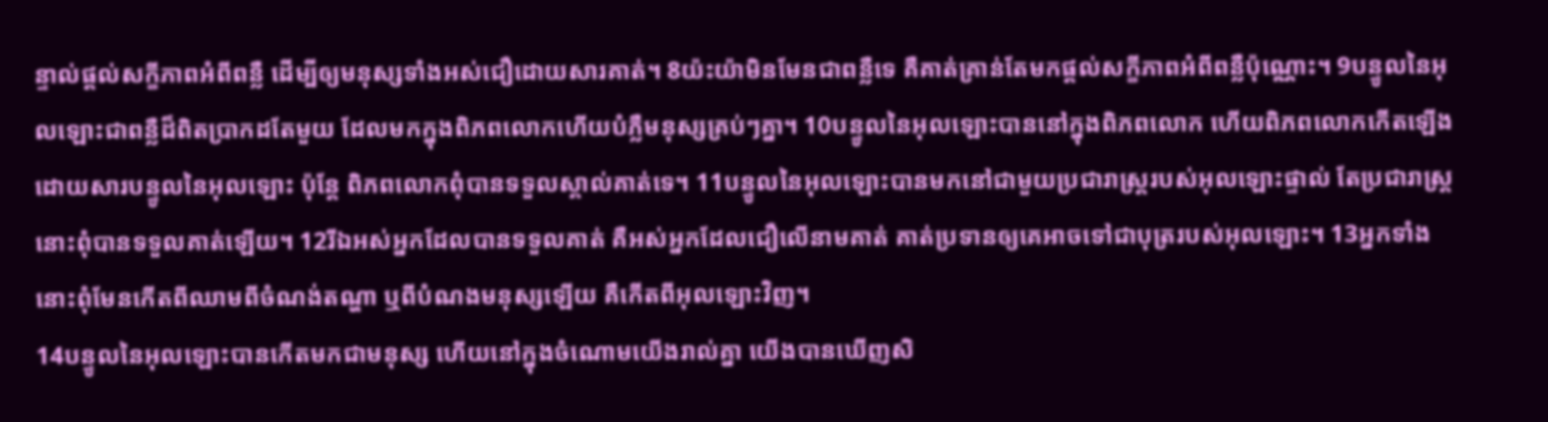ន្ទាល់ផ្ដល់សក្ខីភាពអំពីពន្លឺ ដើម្បីឲ្យមនុស្សទាំងអស់ជឿដោយសារគាត់។ 8យ៉ះយ៉ាមិនមែនជាពន្លឺទេ គឺគាត់គ្រាន់តែមកផ្ដល់សក្ខីភាពអំពីពន្លឺប៉ុណ្ណោះ។ 9បន្ទូលនៃអុលឡោះជាពន្លឺដ៏ពិតប្រាកដតែមួយ ដែលមកក្នុងពិភពលោកហើយបំភ្លឺមនុស្សគ្រប់ៗគ្នា។ 10បន្ទូលនៃអុលឡោះបាននៅក្នុងពិភពលោក ហើយពិភពលោកកើតឡើងដោយសារបន្ទូលនៃអុលឡោះ ប៉ុន្ដែ ពិភពលោកពុំបានទទួលស្គាល់គាត់ទេ។ 11បន្ទូលនៃអុលឡោះបានមកនៅជាមួយប្រជារាស្ដ្ររបស់អុលឡោះផ្ទាល់ តែប្រជារាស្ដ្រនោះពុំបានទទួលគាត់ឡើយ។ 12រីឯអស់អ្នកដែលបានទទួលគាត់ គឺអស់អ្នកដែលជឿលើនាមគាត់ គាត់ប្រទានឲ្យគេអាចទៅជាបុត្ររបស់អុលឡោះ។ 13អ្នកទាំងនោះពុំមែនកើតពីឈាមពីចំណង់តណ្ហា ឬពីបំណងមនុស្សឡើយ គឺកើតពីអុលឡោះវិញ។
14បន្ទូលនៃអុលឡោះបានកើតមកជាមនុស្ស ហើយនៅក្នុងចំណោមយើងរាល់គ្នា យើងបានឃើញសិ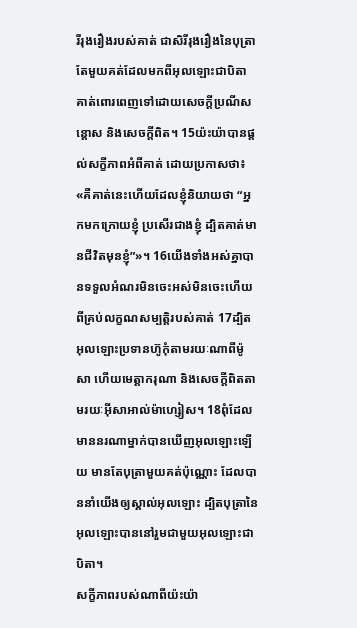រីរុងរឿងរបស់គាត់ ជាសិរីរុងរឿងនៃបុត្រាតែមួយគត់ដែលមកពីអុលឡោះជាបិតា គាត់ពោរពេញទៅដោយសេចក្តីប្រណីសន្តោស និងសេចក្ដីពិត។ 15យ៉ះយ៉ាបានផ្ដល់សក្ខីភាពអំពីគាត់ ដោយប្រកាសថា៖ «គឺគាត់នេះហើយដែលខ្ញុំនិយាយថា “អ្នកមកក្រោយខ្ញុំ ប្រសើរជាងខ្ញុំ ដ្បិតគាត់មានជីវិតមុនខ្ញុំ”»។ 16យើងទាំងអស់គ្នាបានទទួលអំណរមិនចេះអស់មិនចេះហើយ ពីគ្រប់លក្ខណសម្បត្តិរបស់គាត់ 17ដ្បិតអុលឡោះប្រទានហ៊ូកុំតាមរយៈណាពីម៉ូសា ហើយមេត្តាករុណា និងសេចក្ដីពិតតាមរយៈអ៊ីសាអាល់ម៉ាហ្សៀស។ 18ពុំដែលមាននរណាម្នាក់បានឃើញអុលឡោះឡើយ មានតែបុត្រាមួយគត់ប៉ុណ្ណោះ ដែលបាននាំយើងឲ្យស្គាល់អុលឡោះ ដ្បិតបុត្រានៃអុលឡោះបាននៅរួមជាមួយអុលឡោះជាបិតា។
សក្ខីភាពរបស់ណាពីយ៉ះយ៉ា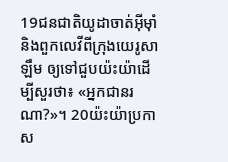19ជនជាតិយូដាចាត់អ៊ីមុាំ និងពួកលេវីពីក្រុងយេរូសាឡឹម ឲ្យទៅជួបយ៉ះយ៉ាដើម្បីសួរថា៖ «អ្នកជានរណា?»។ 20យ៉ះយ៉ាប្រកាស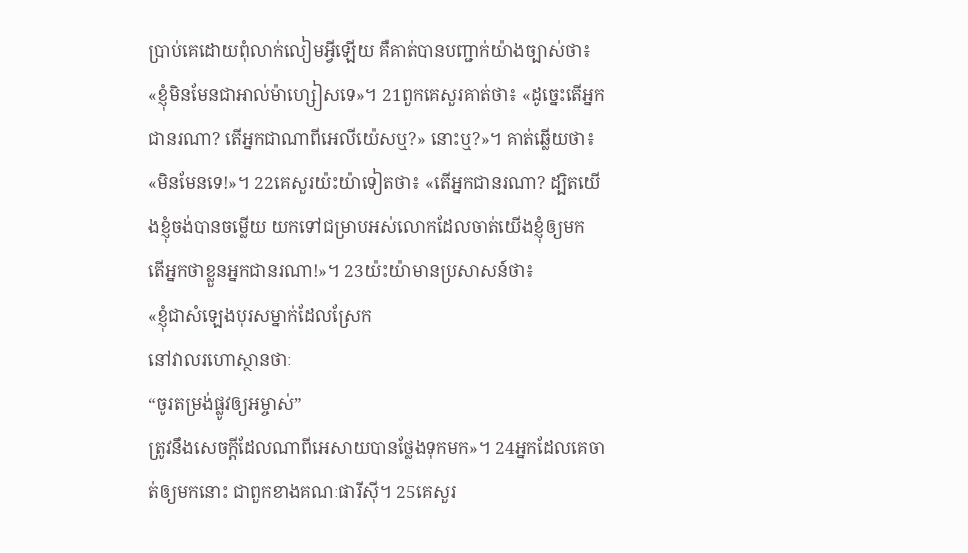ប្រាប់គេដោយពុំលាក់លៀមអ្វីឡើយ គឺគាត់បានបញ្ជាក់យ៉ាងច្បាស់ថា៖ «ខ្ញុំមិនមែនជាអាល់ម៉ាហ្សៀសទេ»។ 21ពួកគេសួរគាត់ថា៖ «ដូច្នេះតើអ្នកជានរណា? តើអ្នកជាណាពីអេលីយ៉េសឬ?» នោះឬ?»។ គាត់ឆ្លើយថា៖ «មិនមែនទេ!»។ 22គេសួរយ៉ះយ៉ាទៀតថា៖ «តើអ្នកជានរណា? ដ្បិតយើងខ្ញុំចង់បានចម្លើយ យកទៅជម្រាបអស់លោកដែលចាត់យើងខ្ញុំឲ្យមក តើអ្នកថាខ្លួនអ្នកជានរណា!»។ 23យ៉ះយ៉ាមានប្រសាសន៍ថា៖
«ខ្ញុំជាសំឡេងបុរសម្នាក់ដែលស្រែក
នៅវាលរហោស្ថានថាៈ
“ចូរតម្រង់ផ្លូវឲ្យអម្ចាស់”
ត្រូវនឹងសេចក្ដីដែលណាពីអេសាយបានថ្លែងទុកមក»។ 24អ្នកដែលគេចាត់ឲ្យមកនោះ ជាពួកខាងគណៈផារីស៊ី។ 25គេសួរ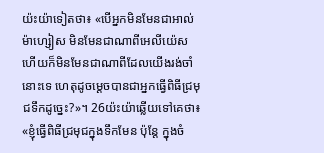យ៉ះយ៉ាទៀតថា៖ «បើអ្នកមិនមែនជាអាល់ម៉ាហ្សៀស មិនមែនជាណាពីអេលីយ៉េស ហើយក៏មិនមែនជាណាពីដែលយើងរង់ចាំនោះទេ ហេតុដូចម្ដេចបានជាអ្នកធ្វើពិធីជ្រមុជទឹកដូច្នេះ?»។ 26យ៉ះយ៉ាឆ្លើយទៅគេថា៖ «ខ្ញុំធ្វើពិធីជ្រមុជក្នុងទឹកមែន ប៉ុន្ដែ ក្នុងចំ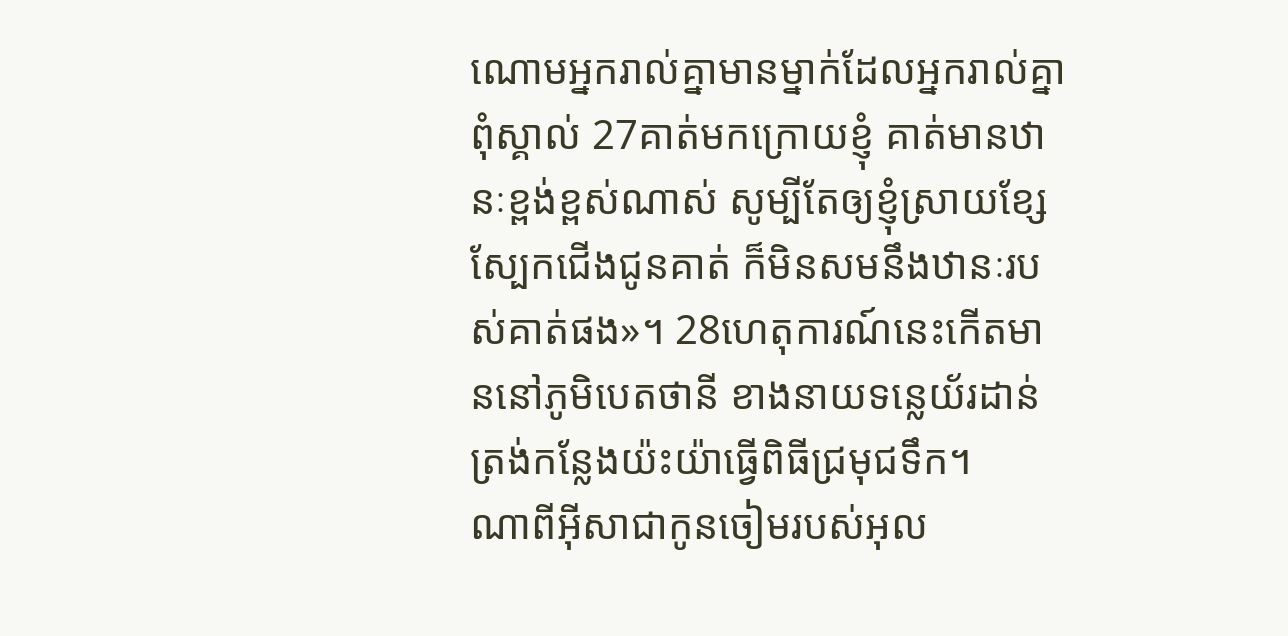ណោមអ្នករាល់គ្នាមានម្នាក់ដែលអ្នករាល់គ្នាពុំស្គាល់ 27គាត់មកក្រោយខ្ញុំ គាត់មានឋានៈខ្ពង់ខ្ពស់ណាស់ សូម្បីតែឲ្យខ្ញុំស្រាយខ្សែស្បែកជើងជូនគាត់ ក៏មិនសមនឹងឋានៈរបស់គាត់ផង»។ 28ហេតុការណ៍នេះកើតមាននៅភូមិបេតថានី ខាងនាយទន្លេយ័រដាន់ ត្រង់កន្លែងយ៉ះយ៉ាធ្វើពិធីជ្រមុជទឹក។
ណាពីអ៊ីសាជាកូនចៀមរបស់អុល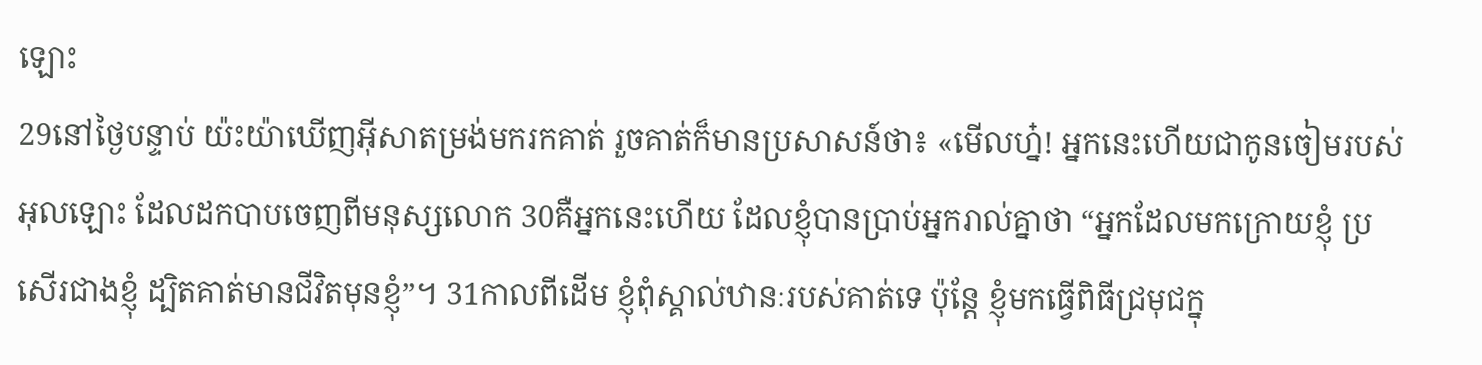ឡោះ
29នៅថ្ងៃបន្ទាប់ យ៉ះយ៉ាឃើញអ៊ីសាតម្រង់មករកគាត់ រួចគាត់ក៏មានប្រសាសន៍ថា៖ «មើលហ្ន៎! អ្នកនេះហើយជាកូនចៀមរបស់អុលឡោះ ដែលដកបាបចេញពីមនុស្សលោក 30គឺអ្នកនេះហើយ ដែលខ្ញុំបានប្រាប់អ្នករាល់គ្នាថា “អ្នកដែលមកក្រោយខ្ញុំ ប្រសើរជាងខ្ញុំ ដ្បិតគាត់មានជីវិតមុនខ្ញុំ”។ 31កាលពីដើម ខ្ញុំពុំស្គាល់ឋានៈរបស់គាត់ទេ ប៉ុន្ដែ ខ្ញុំមកធ្វើពិធីជ្រមុជក្នុ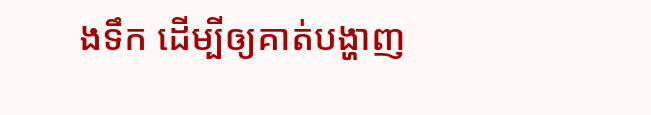ងទឹក ដើម្បីឲ្យគាត់បង្ហាញ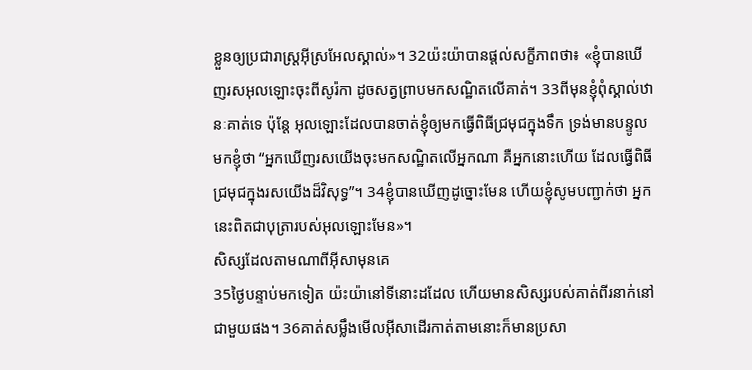ខ្លួនឲ្យប្រជារាស្ដ្រអ៊ីស្រអែលស្គាល់»។ 32យ៉ះយ៉ាបានផ្ដល់សក្ខីភាពថា៖ «ខ្ញុំបានឃើញរសអុលឡោះចុះពីសូរ៉កា ដូចសត្វព្រាបមកសណ្ឋិតលើគាត់។ 33ពីមុនខ្ញុំពុំស្គាល់ឋានៈគាត់ទេ ប៉ុន្ដែ អុលឡោះដែលបានចាត់ខ្ញុំឲ្យមកធ្វើពិធីជ្រមុជក្នុងទឹក ទ្រង់មានបន្ទូលមកខ្ញុំថា “អ្នកឃើញរសយើងចុះមកសណ្ឋិតលើអ្នកណា គឺអ្នកនោះហើយ ដែលធ្វើពិធីជ្រមុជក្នុងរសយើងដ៏វិសុទ្ធ”។ 34ខ្ញុំបានឃើញដូច្នោះមែន ហើយខ្ញុំសូមបញ្ជាក់ថា អ្នកនេះពិតជាបុត្រារបស់អុលឡោះមែន»។
សិស្សដែលតាមណាពីអ៊ីសាមុនគេ
35ថ្ងៃបន្ទាប់មកទៀត យ៉ះយ៉ានៅទីនោះដដែល ហើយមានសិស្សរបស់គាត់ពីរនាក់នៅជាមួយផង។ 36គាត់សម្លឹងមើលអ៊ីសាដើរកាត់តាមនោះក៏មានប្រសា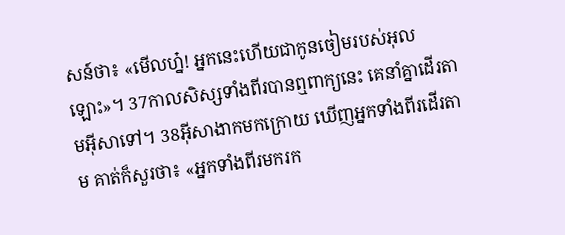សន៍ថា៖ «មើលហ្ន៎! អ្នកនេះហើយជាកូនចៀមរបស់អុលឡោះ»។ 37កាលសិស្សទាំងពីរបានឮពាក្យនេះ គេនាំគ្នាដើរតាមអ៊ីសាទៅ។ 38អ៊ីសាងាកមកក្រោយ ឃើញអ្នកទាំងពីរដើរតាម គាត់ក៏សួរថា៖ «អ្នកទាំងពីរមករក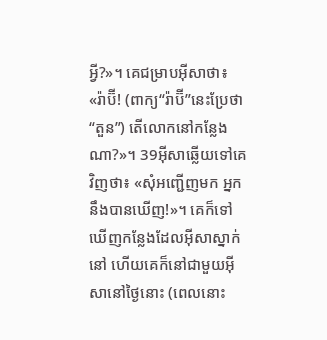អ្វី?»។ គេជម្រាបអ៊ីសាថា៖ «រ៉ាប៊ី! (ពាក្យ“រ៉ាប៊ី”នេះប្រែថា“តួន”) តើលោកនៅកន្លែងណា?»។ 39អ៊ីសាឆ្លើយទៅគេវិញថា៖ «សុំអញ្ជើញមក អ្នកនឹងបានឃើញ!»។ គេក៏ទៅឃើញកន្លែងដែលអ៊ីសាស្នាក់នៅ ហើយគេក៏នៅជាមួយអ៊ីសានៅថ្ងៃនោះ (ពេលនោះ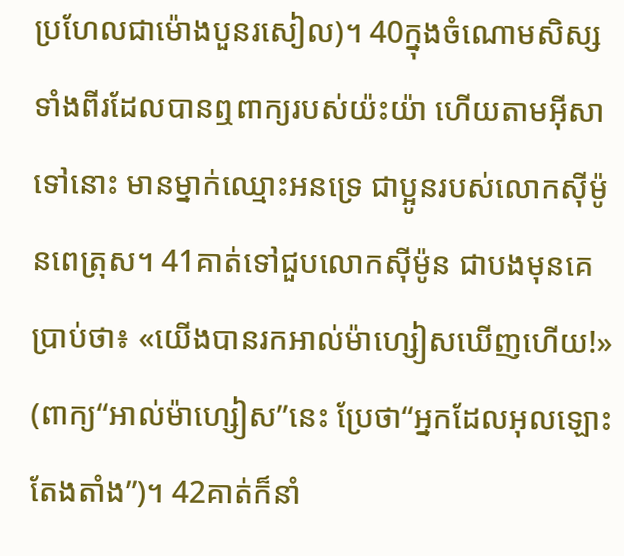ប្រហែលជាម៉ោងបួនរសៀល)។ 40ក្នុងចំណោមសិស្សទាំងពីរដែលបានឮពាក្យរបស់យ៉ះយ៉ា ហើយតាមអ៊ីសាទៅនោះ មានម្នាក់ឈ្មោះអនទ្រេ ជាប្អូនរបស់លោកស៊ីម៉ូនពេត្រុស។ 41គាត់ទៅជួបលោកស៊ីម៉ូន ជាបងមុនគេប្រាប់ថា៖ «យើងបានរកអាល់ម៉ាហ្សៀសឃើញហើយ!» (ពាក្យ“អាល់ម៉ាហ្សៀស”នេះ ប្រែថា“អ្នកដែលអុលឡោះតែងតាំង”)។ 42គាត់ក៏នាំ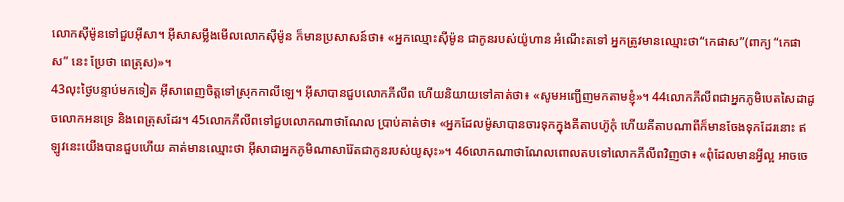លោកស៊ីម៉ូនទៅជួបអ៊ីសា។ អ៊ីសាសម្លឹងមើលលោកស៊ីម៉ូន ក៏មានប្រសាសន៍ថា៖ «អ្នកឈ្មោះស៊ីម៉ូន ជាកូនរបស់យ៉ូហាន អំណើះតទៅ អ្នកត្រូវមានឈ្មោះថា“កេផាស”(ពាក្យ “កេផាស” នេះ ប្រែថា ពេត្រុស)»។
43លុះថ្ងៃបន្ទាប់មកទៀត អ៊ីសាពេញចិត្តទៅស្រុកកាលីឡេ។ អ៊ីសាបានជួបលោកភីលីព ហើយនិយាយទៅគាត់ថា៖ «សូមអញ្ជើញមកតាមខ្ញុំ»។ 44លោកភីលីពជាអ្នកភូមិបេតសៃដាដូចលោកអនទ្រេ និងពេត្រុសដែរ។ 45លោកភីលីពទៅជួបលោកណាថាណែល ប្រាប់គាត់ថា៖ «អ្នកដែលម៉ូសាបានចារទុកក្នុងគីតាបហ៊ូកុំ ហើយគីតាបណាពីក៏មានចែងទុកដែរនោះ ឥឡូវនេះយើងបានជួបហើយ គាត់មានឈ្មោះថា អ៊ីសាជាអ្នកភូមិណាសារ៉ែតជាកូនរបស់យូសុះ»។ 46លោកណាថាណែលពោលតបទៅលោកភីលីពវិញថា៖ «ពុំដែលមានអ្វីល្អ អាចចេ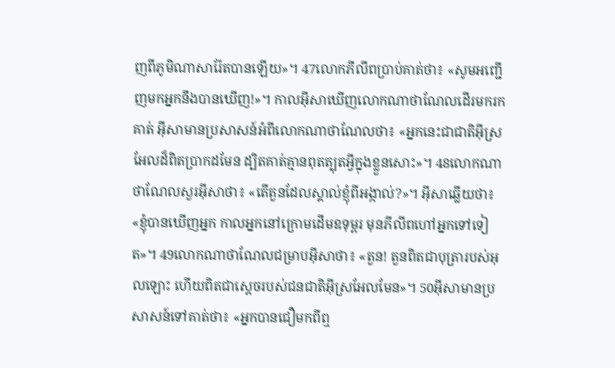ញពីភូមិណាសារ៉ែតបានឡើយ»។ 47លោកភីលីពប្រាប់គាត់ថា៖ «សូមអញ្ជើញមកអ្នកនឹងបានឃើញ!»។ កាលអ៊ីសាឃើញលោកណាថាណែលដើរមករកគាត់ អ៊ីសាមានប្រសាសន៍អំពីលោកណាថាណែលថា៖ «អ្នកនេះជាជាតិអ៊ីស្រអែលដ៏ពិតប្រាកដមែន ដ្បិតគាត់គ្មានពុតត្បុតអ្វីក្នុងខ្លួនសោះ»។ 48លោកណាថាណែលសួរអ៊ីសាថា៖ «តើតួនដែលស្គាល់ខ្ញុំពីអង្កាល់?»។ អ៊ីសាឆ្លើយថា៖ «ខ្ញុំបានឃើញអ្នក កាលអ្នកនៅក្រោមដើមឧទុម្ពរ មុនភីលីពហៅអ្នកទៅទៀត»។ 49លោកណាថាណែលជម្រាបអ៊ីសាថា៖ «តួន! តួនពិតជាបុត្រារបស់អុលឡោះ ហើយពិតជាស្តេចរបស់ជនជាតិអ៊ីស្រអែលមែន»។ 50អ៊ីសាមានប្រសាសន៍ទៅគាត់ថា៖ «អ្នកបានជឿមកពីឮ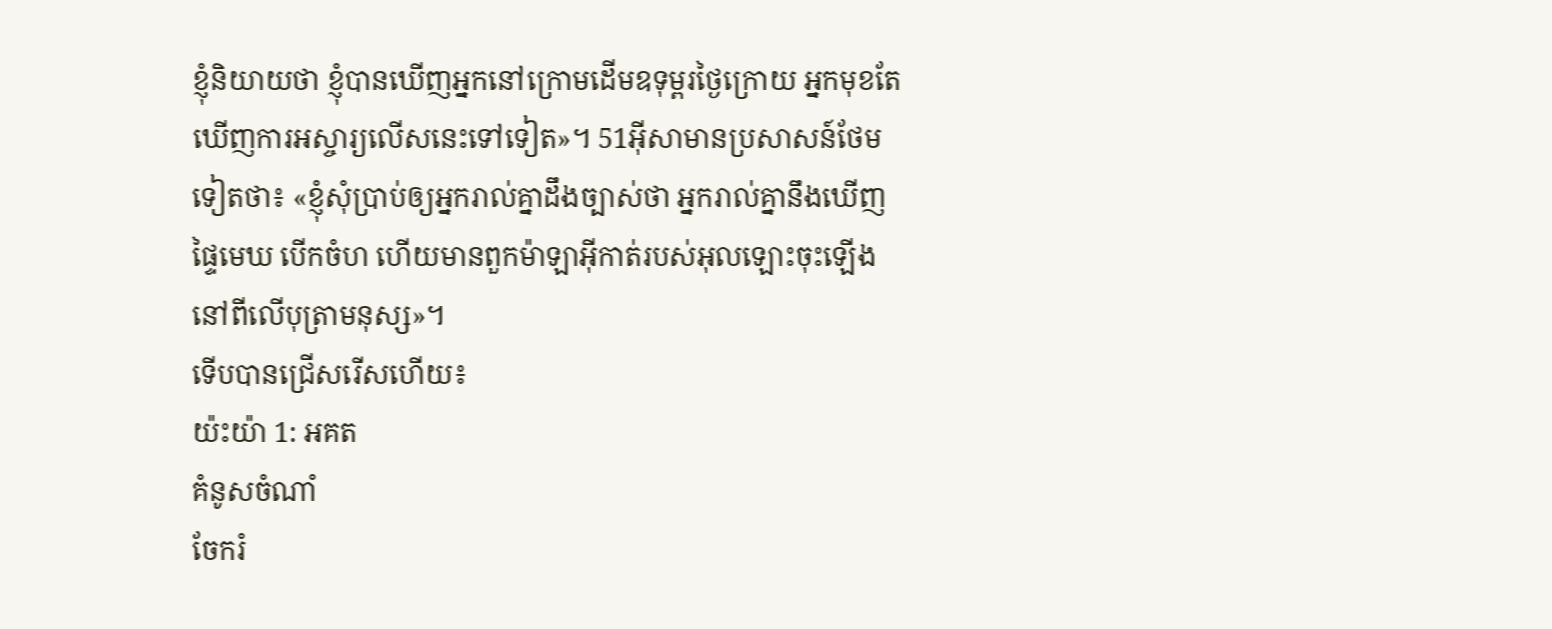ខ្ញុំនិយាយថា ខ្ញុំបានឃើញអ្នកនៅក្រោមដើមឧទុម្ពរថ្ងៃក្រោយ អ្នកមុខតែឃើញការអស្ចារ្យលើសនេះទៅទៀត»។ 51អ៊ីសាមានប្រសាសន៍ថែមទៀតថា៖ «ខ្ញុំសុំប្រាប់ឲ្យអ្នករាល់គ្នាដឹងច្បាស់ថា អ្នករាល់គ្នានឹងឃើញ ផ្ទៃមេឃ បើកចំហ ហើយមានពួកម៉ាឡាអ៊ីកាត់របស់អុលឡោះចុះឡើងនៅពីលើបុត្រាមនុស្ស»។
ទើបបានជ្រើសរើសហើយ៖
យ៉ះយ៉ា 1: អគត
គំនូសចំណាំ
ចែករំ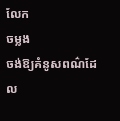លែក
ចម្លង
ចង់ឱ្យគំនូសពណ៌ដែល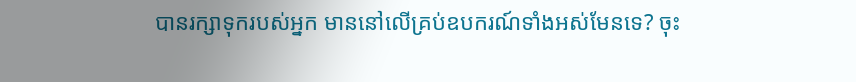បានរក្សាទុករបស់អ្នក មាននៅលើគ្រប់ឧបករណ៍ទាំងអស់មែនទេ? ចុះ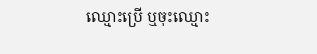ឈ្មោះប្រើ ឬចុះឈ្មោះ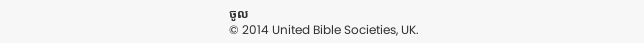ចូល
© 2014 United Bible Societies, UK.